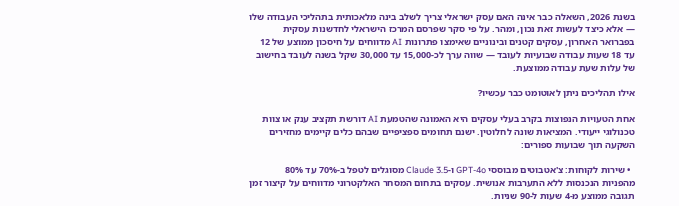בשנת 2026, השאלה כבר אינה האם עסק ישראלי צריך לשלב בינה מלאכותית בתהליכי העבודה שלו — אלא כיצד לעשות זאת נכון, ומהר. על פי סקר שפרסם המרכז הישראלי לחדשנות עסקית בפברואר האחרון, עסקים קטנים ובינוניים שאימצו פתרונות AI מדווחים על חיסכון ממוצע של 12 עד 18 שעות עבודה שבועיות לעובד — שווה ערך לכ-15,000 עד 30,000 שקל בשנה לעובד בחישוב של עלות שעת עבודה ממוצעת.

אילו תהליכים ניתן לאוטומט כבר עכשיו?

אחת הטעויות הנפוצות בקרב בעלי עסקים היא האמונה שהטמעת AI דורשת תקציב ענק או צוות טכנולוגי ייעודי. המציאות שונה לחלוטין. ישנם תחומים ספציפיים שבהם כלים קיימים מחזירים השקעה תוך שבועות ספורים:

  • שירות לקוחות: צ'אטבוטים מבוססי GPT-4o ו-Claude 3.5 מסוגלים לטפל ב-70% עד 80% מהפניות הנכנסות ללא התערבות אנושית. עסקים בתחום המסחר האלקטרוני מדווחים על קיצור זמן תגובה ממוצע מ-4 שעות ל-90 שניות.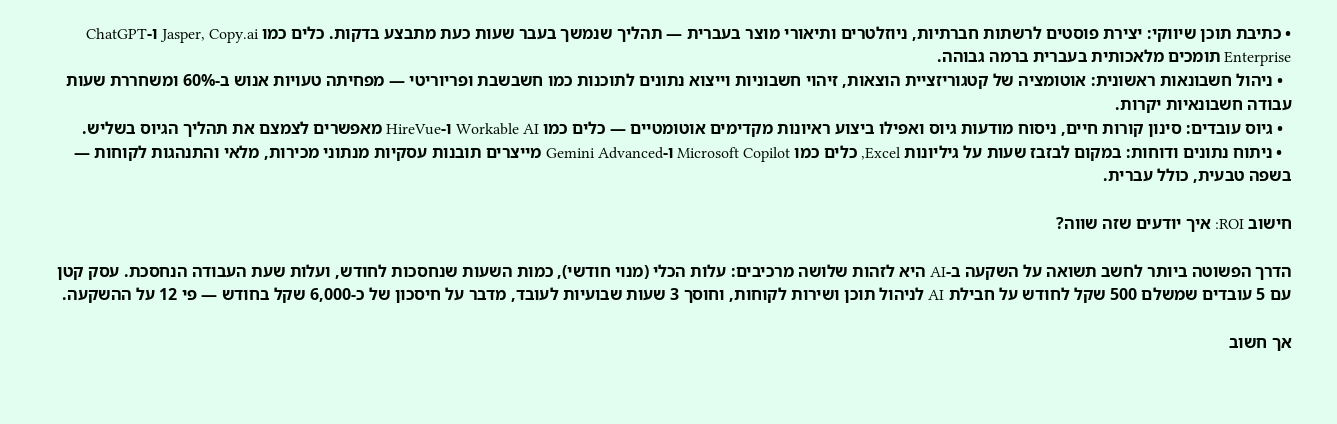• כתיבת תוכן שיווקי: יצירת פוסטים לרשתות חברתיות, ניוזלטרים ותיאורי מוצר בעברית — תהליך שנמשך בעבר שעות כעת מתבצע בדקות. כלים כמו Jasper, Copy.ai ו-ChatGPT Enterprise תומכים מלאכותית בעברית ברמה גבוהה.
  • ניהול חשבונאות ראשונית: אוטומציה של קטגוריזציית הוצאות, זיהוי חשבוניות וייצוא נתונים לתוכנות כמו חשבשבת ופריוריטי — מפחיתה טעויות אנוש ב-60% ומשחררת שעות עבודה חשבונאיות יקרות.
  • גיוס עובדים: סינון קורות חיים, ניסוח מודעות גיוס ואפילו ביצוע ראיונות מקדימים אוטומטיים — כלים כמו Workable AI ו-HireVue מאפשרים לצמצם את תהליך הגיוס בשליש.
  • ניתוח נתונים ודוחות: במקום לבזבז שעות על גיליונות Excel, כלים כמו Microsoft Copilot ו-Gemini Advanced מייצרים תובנות עסקיות מנתוני מכירות, מלאי והתנהגות לקוחות — בשפה טבעית, כולל עברית.

חישוב ROI: איך יודעים שזה שווה?

הדרך הפשוטה ביותר לחשב תשואה על השקעה ב-AI היא לזהות שלושה מרכיבים: עלות הכלי (מנוי חודשי), כמות השעות שנחסכות לחודש, ועלות שעת העבודה הנחסכת. עסק קטן עם 5 עובדים שמשלם 500 שקל לחודש על חבילת AI לניהול תוכן ושירות לקוחות, וחוסך 3 שעות שבועיות לעובד, מדבר על חיסכון של כ-6,000 שקל בחודש — פי 12 על ההשקעה.

אך חשוב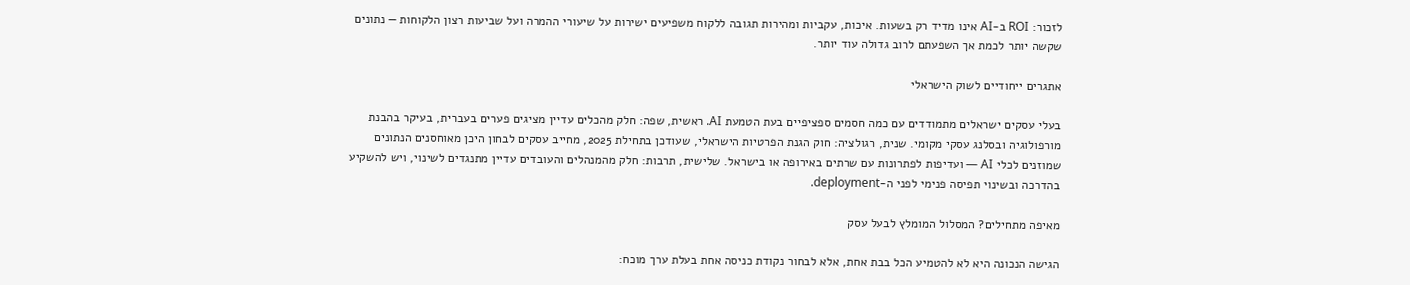לזכור: ROI ב-AI אינו מדיד רק בשעות. איכות, עקביות ומהירות תגובה ללקוח משפיעים ישירות על שיעורי ההמרה ועל שביעות רצון הלקוחות — נתונים שקשה יותר לכמת אך השפעתם לרוב גדולה עוד יותר.

אתגרים ייחודיים לשוק הישראלי

בעלי עסקים ישראלים מתמודדים עם כמה חסמים ספציפיים בעת הטמעת AI. ראשית, שפה: חלק מהכלים עדיין מציגים פערים בעברית, בעיקר בהבנת מורפולוגיה ובסלנג עסקי מקומי. שנית, רגולציה: חוק הגנת הפרטיות הישראלי, שעודכן בתחילת 2025, מחייב עסקים לבחון היכן מאוחסנים הנתונים שמוזנים לכלי AI — ועדיפות לפתרונות עם שרתים באירופה או בישראל. שלישית, תרבות: חלק מהמנהלים והעובדים עדיין מתנגדים לשינוי, ויש להשקיע בהדרכה ובשינוי תפיסה פנימי לפני ה-deployment.

מאיפה מתחילים? המסלול המומלץ לבעל עסק

הגישה הנכונה היא לא להטמיע הכל בבת אחת, אלא לבחור נקודת כניסה אחת בעלת ערך מוכח: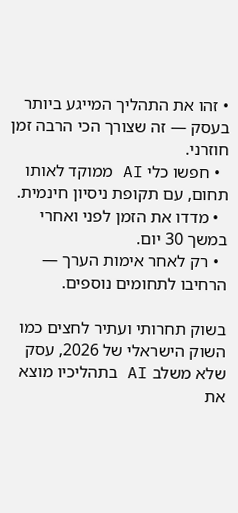• זהו את התהליך המייגע ביותר בעסק — זה שצורך הכי הרבה זמן חוזרני.
  • חפשו כלי AI ממוקד לאותו תחום, עם תקופת ניסיון חינמית.
  • מדדו את הזמן לפני ואחרי במשך 30 יום.
  • רק לאחר אימות הערך — הרחיבו לתחומים נוספים.

בשוק תחרותי ועתיר לחצים כמו השוק הישראלי של 2026, עסק שלא משלב AI בתהליכיו מוצא את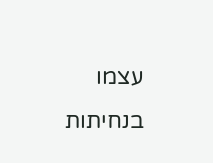עצמו בנחיתות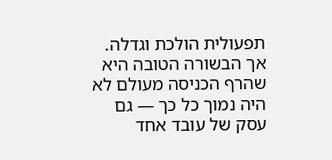תפעולית הולכת וגדלה. אך הבשורה הטובה היא שהרף הכניסה מעולם לא היה נמוך כל כך — גם עסק של עובד אחד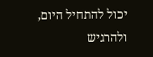יכול להתחיל היום, ולהרגיש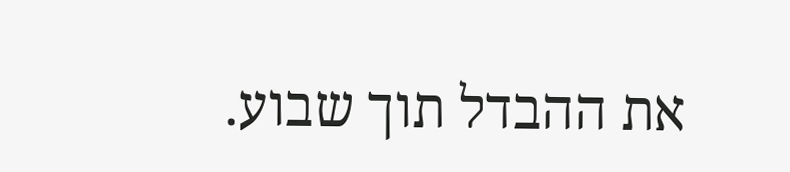את ההבדל תוך שבוע.